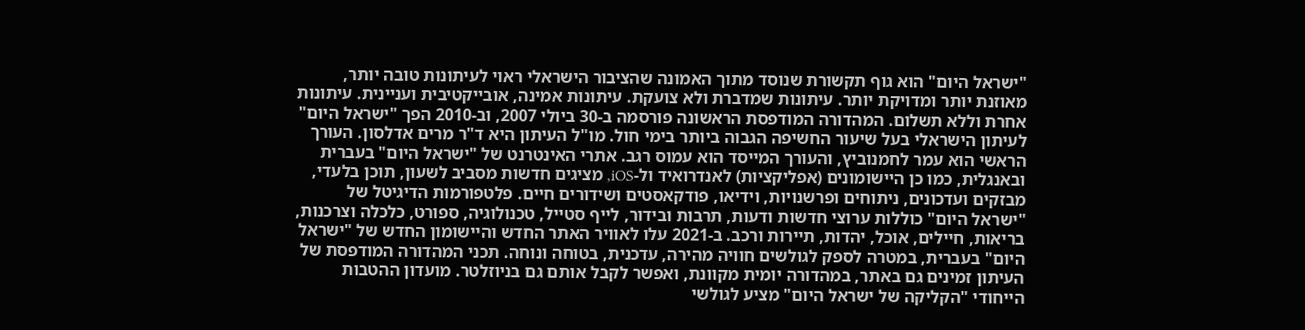"ישראל היום" הוא גוף תקשורת שנוסד מתוך האמונה שהציבור הישראלי ראוי לעיתונות טובה יותר, מאוזנת יותר ומדויקת יותר. עיתונות שמדברת ולא צועקת. עיתונות אמינה, אובייקטיבית ועניינית. עיתונות אחרת וללא תשלום. המהדורה המודפסת הראשונה פורסמה ב-30 ביולי 2007, וב-2010 הפך "ישראל היום" לעיתון הישראלי בעל שיעור החשיפה הגבוה ביותר בימי חול. מו"ל העיתון היא ד"ר מרים אדלסון. העורך הראשי הוא עמר לחמנוביץ, והעורך המייסד הוא עמוס רגב. אתרי האינטרנט של "ישראל היום" בעברית ובאנגלית, כמו כן היישומונים (אפליקציות) לאנדרואיד ול-iOS, מציגים חדשות מסביב לשעון, תוכן בלעדי, מבזקים ועדכונים, ניתוחים ופרשנויות, וידיאו, פודקאסטים ושידורים חיים. פלטפורמות הדיגיטל של "ישראל היום" כוללות ערוצי חדשות ודעות, תרבות ובידור, לייף סטייל, טכנולוגיה, ספורט, כלכלה וצרכנות, בריאות, חיילים, אוכל, יהדות, תיירות ורכב. ב-2021 עלו לאוויר האתר החדש והיישומון החדש של "ישראל היום" בעברית, במטרה לספק לגולשים חוויה מהירה, עדכנית, בטוחה ונוחה. תכני המהדורה המודפסת של העיתון זמינים גם באתר, במהדורה יומית מקוונת, ואפשר לקבל אותם גם בניוזלטר. מועדון ההטבות הייחודי "הקליקה של ישראל היום" מציע לגולשי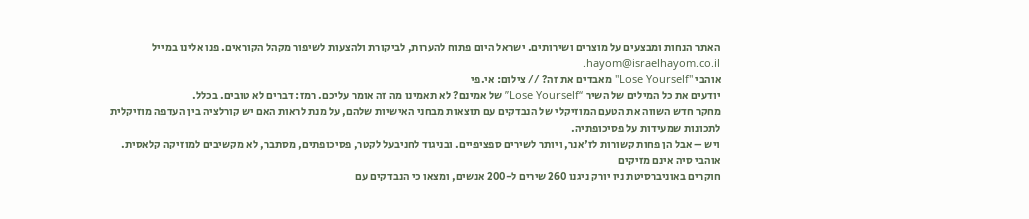האתר הנחות ומבצעים על מוצרים ושירותים. ישראל היום פתוח להערות, לביקורת ולהצעות לשיפור מקהל הקוראים. פנו אלינו במייל hayom@israelhayom.co.il.
אוהבי "Lose Yourself" מאבדים את זה? // צילום: אי.פי
יודעים את כל המילים של השיר “Lose Yourself” של אמינם? לא תאמינו מה זה אומר עליכם. רמז: דברים לא טובים. בכלל.
מחקר חדש השווה את הטעם המוזיקלי של הנבדקים עם תוצאות מבחני האישיות שלהם, על מנת לראות האם יש קורלציה בין העדפה מוזיקלית לתכונות שמעידות על פסיכופתיה.
ויש – אבל הן פחות קשורות לז'אנר, ויותר לשירים ספציפיים. ובניגוד לחניבעל לקטר, פסיכופתים, מסתבר, לא מקשיבים למוזיקה קלאסית.
אוהבי סיה אינם מזיקים
חוקרים באוניברסיטת ניו יורק ניגנו 260 שירים ל-200 אנשים, ומצאו כי הנבדקים עם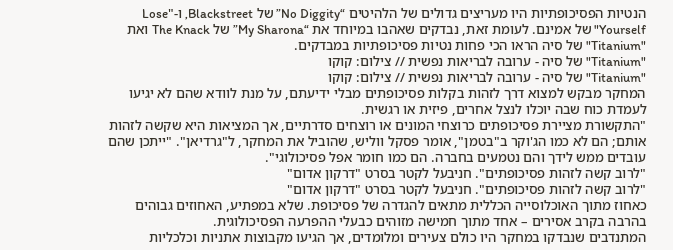הנטיות הפסיכופתיות היו מעריצים גדולים של הלהיטים “No Diggity” של Blackstreet, ו-"Lose Yourself" של אמינם. לעומת זאת, נבדקים שאהבו במיוחד את “My Sharona” של The Knack ואת "Titanium" של סיה הראו הכי פחות נטיות פסיכופתיות במבדקים.
"Titanium" של סיה - ערובה לבריאות נפשית // צילום: קוקו
"Titanium" של סיה - ערובה לבריאות נפשית // צילום: קוקו
המחקר מבקש למצוא דרך לזהות בקלות פסיכופתים מבלי ידיעתם, על מנת לוודא שהם לא יגיעו לעמדת כוח שבה יוכלו לנצל אחרים, פיזית או רגשית.
"התקשורת מציירת פסיכופתים כרוצחי המונים או רוצחים סדרתיים, אך המציאות היא שקשה לזהות אותם; הם לא כמו הג'וקר ב"בטמן", אומר פסקל ווליש, שהוביל את המחקר, ל"גרדיאן". "ייתכן שהם עובדים ממש לידך והם נטמעים בחברה. הם כמו חומר אפל פסיכולוגי".
"לרוב קשה לזהות פסיכופתים". חניבעל לקטר בסרט "דרקון אדום"
"לרוב קשה לזהות פסיכופתים". חניבעל לקטר בסרט "דרקון אדום"
כאחוז מתוך האוכלוסייה הכללית מתאים להגדרה של פסיכופת. שלא במפתיע, האחוזים גבוהים בהרבה בקרב אסירים – אחד מתוך חמישה מזוהים כבעלי ההפרעה הפסיכולוגית.
המתנדבים שנבדקו במחקר היו כולם צעירים ומלומדים, אך הגיעו מקבוצות אתניות וכלכליות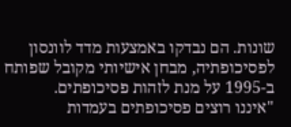שונות. הם נבדקו באמצעות מדד לוונסון לפסיכופתיה, מבחן אישיותי מקובל שפותח ב-1995 על מנת לזהות פסיכופתים.
"איננו רוצים פסיכופתים בעמדות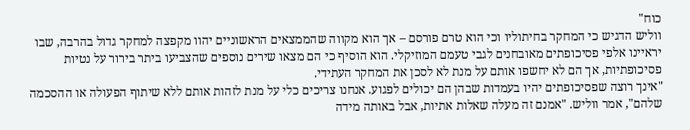כוח"
ווליש הדגיש כי המחקר בחיתוליו וכי הוא טרם פורסם – אך הוא מקווה שהממצאים הראשוניים יהוו מקפצה למחקר גדול בהרבה, שבו יראיינו אלפי פסיכופתים מאובחנים לגבי טעמם המוזיקלי. הוא הוסיף כי הם מצאו שירים נוספים שהצביעו ביתר בירור על נטיות פסיכופתיות, אך הם לא יחשפו אותם על מנת לא לסכן את המחקר העתידי.
"אינך רוצה שפסיכופתים יהיו בעמדות שבהן הם יכולים לפגוע. אנחנו צריכים כלי על מנת לזהות אותם ללא שיתוף הפעולה או ההסכמה שלהם", אמר ווליש. "אמנם זה מעלה שאלות אתיות, אבל באותה מידה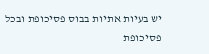יש בעיות אתיות בבוס פסיכופת ובכל פסיכופת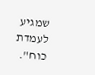שמגיע לעמדת כוח".